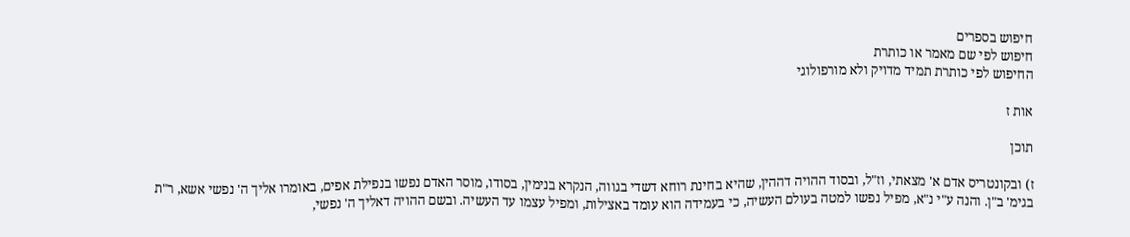חיפוש בספרים
חיפוש לפי שם מאמר או כותרת
החיפוש לפי כותרת תמיד מדויק ולא מורפולוגי

אות ז

תוכן

ז) ובקונטריס אדם א' מצאתי, וז"ל, ובסוד ההויה דההין, שהיא בחינת רוחא דשדי בגווה, הנקרא בנימין, בסודו, מוסר האדם נפשו בנפילת אפים, באומרו אליך ה' נפשי אשא, ר"ת בגימ' ב"ן. והנה ע"י נ"א, מפיל נפשו למטה בעולם העשיה, כי בעמידה הוא עומד באצילות, ומפיל עצמו עד העשיה. ובשם ההויה דאליך ה' נפשי,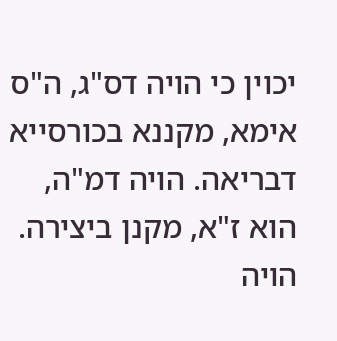יכוין כי הויה דס"ג, ה"ס אימא, מקננא בכורסייא דבריאה. הויה דמ"ה, הוא ז"א, מקנן ביצירה. הויה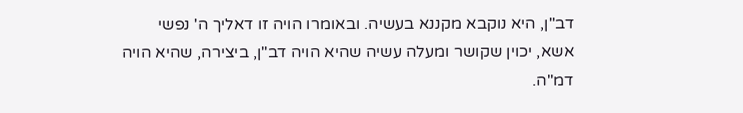דב"ן, היא נוקבא מקננא בעשיה. ובאומרו הויה זו דאליך ה' נפשי אשא, יכוין שקושר ומעלה עשיה שהיא הויה דב"ן, ביצירה, שהיא הויה דמ"ה.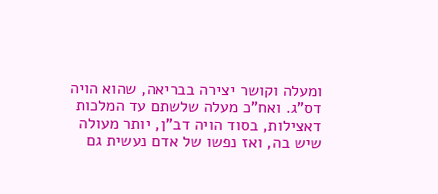ומעלה וקושר יצירה בבריאה, שהוא הויה דס"ג. ואח"כ מעלה שלשתם עד המלכות דאצילות, בסוד הויה דב"ן, יותר מעולה שיש בה, ואז נפשו של אדם נעשית גם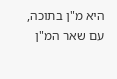היא מ"ן בתוכה, עם שאר המ"ן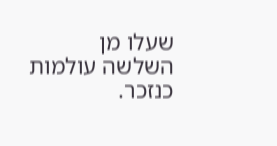שעלו מן השלשה עולמות כנזכר.